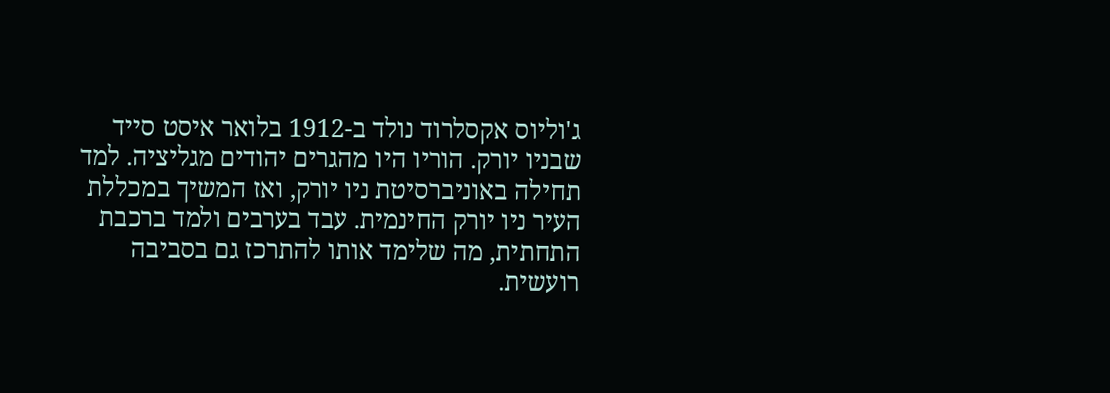ג'וליוס אקסלרוד נולד ב-1912 בלואר איסט סייד שבניו יורק. הוריו היו מהגרים יהודים מגליציה. למד תחילה באוניברסיטת ניו יורק, ואז המשיך במכללת העיר ניו יורק החינמית. עבד בערבים ולמד ברכבת התחתית, מה שלימד אותו להתרכז גם בסביבה רועשית.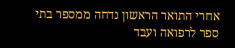אחרי התואר הראשון נדחה ממספר בתי ספר לרפואה ועבד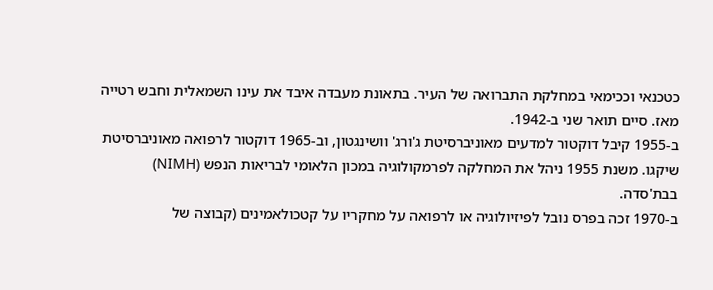כטכנאי וככימאי במחלקת התברואה של העיר. בתאונת מעבדה איבד את עינו השמאלית וחבש רטייה מאז. סיים תואר שני ב-1942.
ב-1955 קיבל דוקטור למדעים מאוניברסיטת ג'ורג' וושינגטון, וב-1965 דוקטור לרפואה מאוניברסיטת שיקגו. משנת 1955 ניהל את המחלקה לפרמקולוגיה במכון הלאומי לבריאות הנפש (NIMH) בבת'סדה.
ב-1970 זכה בפרס נובל לפיזיולוגיה או לרפואה על מחקריו על קטכולאמינים (קבוצה של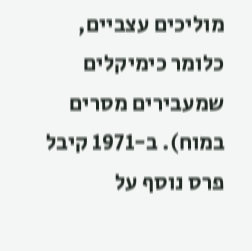מוליכים עצביים, כלומר כימיקלים שמעבירים מסרים במוח). ב-1971 קיבל פרס נוסף על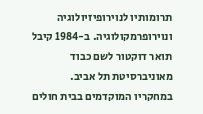תרומותיו לנוירופיזיולוגיה ונוירופרמקולוגיה. ב-1984 קיבל תואר דוקטור לשם כבוד מאוניברסיטת תל אביב.
במחקריו המוקדמים בבית חולים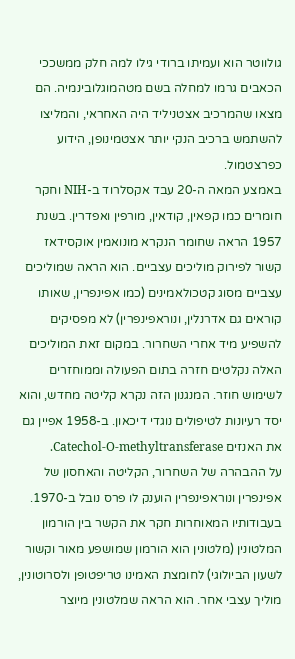גולווטר הוא ועמיתו ברודי גילו למה חלק ממשככי הכאבים גרמו למחלה בשם מטהמוגלובינמיה. הם מצאו שהמרכיב אצטניליד היה האחראי, והמליצו להשתמש ברכיב הנקי יותר אצטמינופן, הידוע כפרצטמול.
באמצע המאה ה-20 עבד אקסלרוד ב-NIH וחקר חומרים כמו קפאין, קודאין, מורפין ואפדרין. בשנת 1957 הראה שחומר הנקרא מונואמין אוקסידאז קשור לפירוק מוליכים עצביים. הוא הראה שמוליכים עצביים מסוג קטכולאמינים (כמו אפינפרין, שאותו קוראים גם אדרנלין, ונוראפינפרין) לא מפסיקים להשפיע מיד אחרי השחרור. במקום זאת המוליכים האלה נקלטים חזרה בתום הפעולה וממוחזרים לשימוש חוזר. המנגנון הזה נקרא קליטה מחדש, והוא יסד רעיונות לטיפולים נוגדי דיכאון. ב-1958 אפיין גם את האנזים Catechol-O-methyltransferase.
על ההבהרה של השחרור, הקליטה והאחסון של אפינפרין ונוראפינפרין הוענק לו פרס נובל ב-1970.
בעבודותיו המאוחרות חקר את הקשר בין הורמון המלטונין (מלטונין הוא הורמון שמושפע מאור וקשור לשעון הביולוגי) לחומצת האמינו טריפטופן ולסרוטונין, מוליך עצבי אחר. הוא הראה שמלטונין מיוצר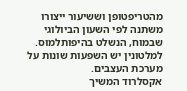מהטריפטופן וששיעור ייצורו משתנה לפי השעון הביולוגי שבמוח, הנשלט בהיפותלמוס. למלטונין יש השפעות שונות על מערכת העצבים.
אקסלרוד המשיך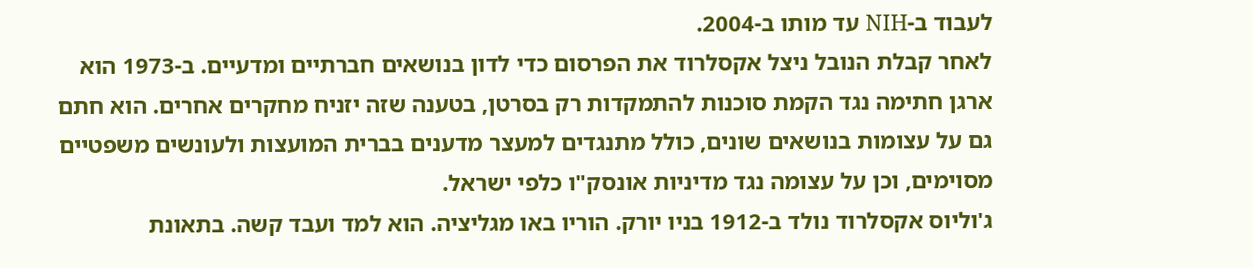לעבוד ב-NIH עד מותו ב-2004.
לאחר קבלת הנובל ניצל אקסלרוד את הפרסום כדי לדון בנושאים חברתיים ומדעיים. ב-1973 הוא ארגן חתימה נגד הקמת סוכנות להתמקדות רק בסרטן, בטענה שזה יזניח מחקרים אחרים. הוא חתם גם על עצומות בנושאים שונים, כולל מתנגדים למעצר מדענים בברית המועצות ולעונשים משפטיים מסוימים, וכן על עצומה נגד מדיניות אונסק"ו כלפי ישראל.
ג'וליוס אקסלרוד נולד ב-1912 בניו יורק. הוריו באו מגליציה. הוא למד ועבד קשה. בתאונת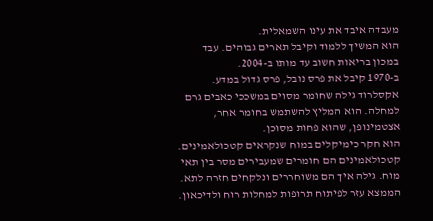מעבדה איבד את עינו השמאלית.
הוא המשיך ללמוד וקיבל תארים גבוהים. עבד במכון בריאות חשוב עד מותו ב-2004.
ב-1970 קיבל את פרס נובל, פרס גדול במדע.
אקסלרוד גילה שחומר מסוים במשככי כאבים גרם למחלה. הוא המליץ להשתמש בחומר אחר, אצטמינופן, שהוא פחות מסוכן.
הוא חקר כימיקלים במוח שנקראים קטכולאמינים. קטכולאמינים הם חומרים שמעבירים מסר בין תאי מוח. גילה איך הם משוחררים ונלקחים חזרה לתא. הממצא עזר לפיתוח תרופות למחלות רוח ולדיכאון.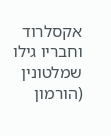אקסלרוד וחבריו גילו שמלטונין (הורמון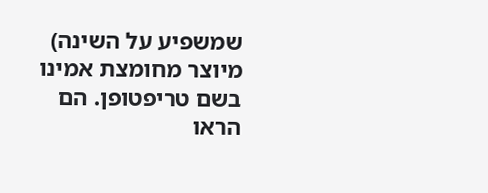שמשפיע על השינה) מיוצר מחומצת אמינו בשם טריפטופן. הם הראו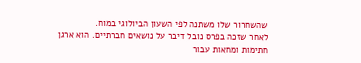שהשחרור שלו משתנה לפי השעון הביולוגי במוח.
לאחר שזכה בפרס נובל דיבר על נושאים חברתיים. הוא ארגן חתימות ומחאות עבור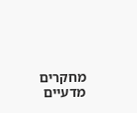מחקרים מדעיים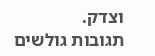וצדק.
תגובות גולשים